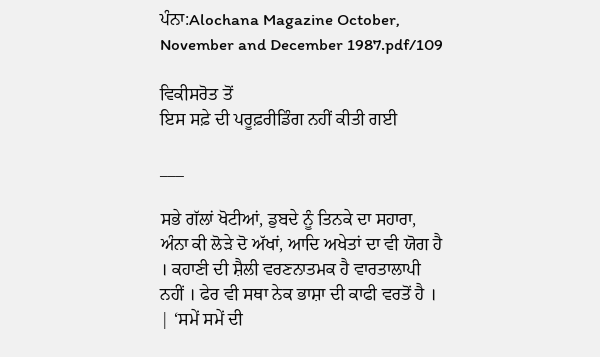ਪੰਨਾ:Alochana Magazine October, November and December 1987.pdf/109

ਵਿਕੀਸਰੋਤ ਤੋਂ
ਇਸ ਸਫ਼ੇ ਦੀ ਪਰੂਫ਼ਰੀਡਿੰਗ ਨਹੀਂ ਕੀਤੀ ਗਈ

___

ਸਭੇ ਗੱਲਾਂ ਖੋਟੀਆਂ, ਡੁਬਦੇ ਨੂੰ ਤਿਨਕੇ ਦਾ ਸਹਾਰਾ, ਅੰਨਾ ਕੀ ਲੋੜੇ ਦੋ ਅੱਖਾਂ, ਆਦਿ ਅਖੇਤਾਂ ਦਾ ਵੀ ਯੋਗ ਹੈ । ਕਹਾਣੀ ਦੀ ਸ਼ੈਲੀ ਵਰਣਨਾਤਮਕ ਹੈ ਵਾਰਤਾਲਾਪੀ ਨਹੀਂ । ਫੇਰ ਵੀ ਸਥਾ ਨੇਕ ਭਾਸ਼ਾ ਦੀ ਕਾਫੀ ਵਰਤੋਂ ਹੈ । | ‘ਸਮੇਂ ਸਮੇਂ ਦੀ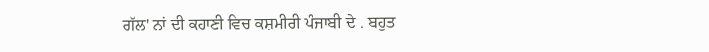ਗੱਲ' ਨਾਂ ਦੀ ਕਹਾਣੀ ਵਿਚ ਕਸ਼ਮੀਰੀ ਪੰਜਾਬੀ ਦੇ . ਬਹੁਤ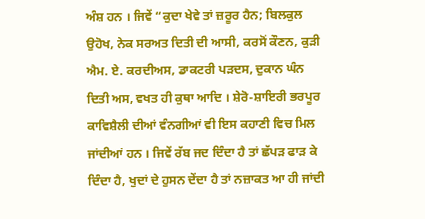ਅੰਸ਼ ਹਨ । ਜਿਵੇਂ “ਕੁਦਾ ਖੇਵੇ ਤਾਂ ਜ਼ਰੂਰ ਹੈਨ; ਬਿਲਕੁਲ ਉਹੋਖ, ਨੇਕ ਸਰਅਤ ਦਿਤੀ ਦੀ ਆਸੀ, ਕਰਸੋਂ ਕੌਣਨ, ਕੁੜੀ ਐਮ. ਏ. ਕਰਦੀਅਸ, ਡਾਕਟਰੀ ਪੜਦਸ, ਦੁਕਾਨ ਘੰਨ ਦਿਤੀ ਅਸ, ਵਖਤ ਹੀ ਕੁਥਾ ਆਦਿ । ਸ਼ੇਰੋ-ਸ਼ਾਇਰੀ ਭਰਪੂਰ ਕਾਵਿਸ਼ੈਲੀ ਦੀਆਂ ਵੰਨਗੀਆਂ ਵੀ ਇਸ ਕਹਾਣੀ ਵਿਚ ਮਿਲ ਜਾਂਦੀਆਂ ਹਨ । ਜਿਵੇਂ ਰੱਬ ਜਦ ਦਿੰਦਾ ਹੈ ਤਾਂ ਛੱਪੜ ਫਾੜ ਕੇ ਦਿੰਦਾ ਹੈ, ਖੁਦਾਂ ਦੇ ਹੁਸਨ ਦੇਂਦਾ ਹੈ ਤਾਂ ਨਜ਼ਾਕਤ ਆ ਹੀ ਜਾਂਦੀ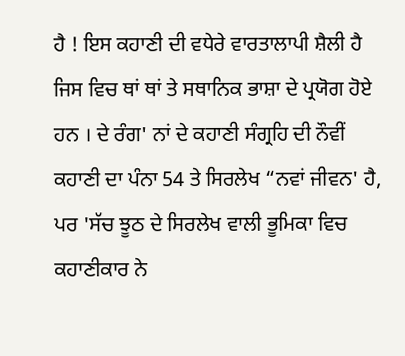ਹੈ ! ਇਸ ਕਹਾਣੀ ਦੀ ਵਧੇਰੇ ਵਾਰਤਾਲਾਪੀ ਸ਼ੈਲੀ ਹੈ ਜਿਸ ਵਿਚ ਥਾਂ ਥਾਂ ਤੇ ਸਥਾਨਿਕ ਭਾਸ਼ਾ ਦੇ ਪ੍ਰਯੋਗ ਹੋਏ ਹਨ । ਦੇ ਰੰਗ' ਨਾਂ ਦੇ ਕਹਾਣੀ ਸੰਗ੍ਰਹਿ ਦੀ ਨੌਵੀਂ ਕਹਾਣੀ ਦਾ ਪੰਨਾ 54 ਤੇ ਸਿਰਲੇਖ “ਨਵਾਂ ਜੀਵਨ' ਹੈ, ਪਰ 'ਸੱਚ ਝੂਠ ਦੇ ਸਿਰਲੇਖ ਵਾਲੀ ਭੂਮਿਕਾ ਵਿਚ ਕਹਾਣੀਕਾਰ ਨੇ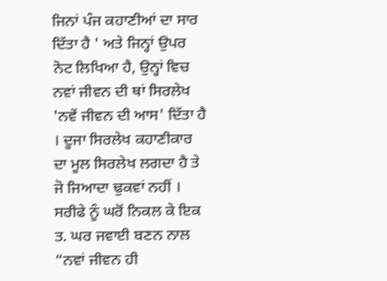ਜਿਨਾਂ ਪੰਜ ਕਹਾਣੀਆਂ ਦਾ ਸਾਰ ਦਿੱਤਾ ਹੈ ' ਅਤੇ ਜਿਨ੍ਹਾਂ ਉਪਰ ਨੋਟ ਲਿਖਿਆ ਹੈ, ਉਨ੍ਹਾਂ ਵਿਚ ਨਵਾਂ ਜੀਵਨ ਦੀ ਥਾਂ ਸਿਰਲੇਖ 'ਨਵੇਂ ਜੀਵਨ ਦੀ ਆਸ' ਦਿੱਤਾ ਹੈ । ਦੂਜਾ ਸਿਰਲੇਖ ਕਹਾਣੀਕਾਰ ਦਾ ਮੂਲ ਸਿਰਲੇਖ ਲਗਦਾ ਹੈ ਤੇ ਜੋ ਜਿਆਦਾ ਢੁਕਵਾਂ ਨਹੀਂ । ਸਰੀਫੇ ਨੂੰ ਘਰੋਂ ਨਿਕਲ ਕੇ ਇਕ ਤ. ਘਰ ਜਵਾਈ ਬਣਨ ਨਾਲ “ਨਵਾਂ ਜੀਵਨ ਹੀ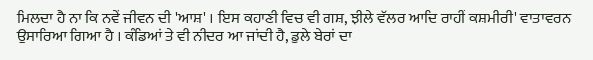ਮਿਲਦਾ ਹੈ ਨਾ ਕਿ ਨਵੇਂ ਜੀਵਨ ਦੀ 'ਆਸ਼' । ਇਸ ਕਹਾਣੀ ਵਿਚ ਵੀ ਗਸ਼, ਝੀਲੇ ਵੱਲਰ ਆਦਿ ਰਾਹੀਂ ਕਸ਼ਮੀਰੀ' ਵਾਤਾਵਰਨ ਉਸਾਰਿਆ ਗਿਆ ਹੈ । ਕੰਡਿਆਂ ਤੇ ਵੀ ਨੀਦਰ ਆ ਜਾਂਦੀ ਹੈ, ਡੁਲੇ ਬੇਰਾਂ ਦਾ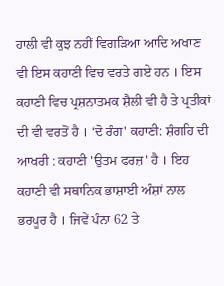ਹਾਲੀ ਵੀ ਕੁਝ ਨਹੀਂ ਵਿਗੜਿਆ ਆਦਿ ਅਖਾਣ ਵੀ ਇਸ ਕਹਾਣੀ ਵਿਚ ਵਰਤੇ ਗਏ ਹਨ । ਇਸ ਕਹਾਣੀ ਵਿਚ ਪ੍ਰਸ਼ਨਾਤਮਕ ਸ਼ੈਲੀ ਵੀ ਹੈ ਤੇ ਪ੍ਰਤੀਕਾਂ ਦੀ ਵੀ ਵਰਤੋਂ ਹੈ । ‘ਦੋ ਰੰਗ' ਕਹਾਣੀ: ਸ਼ੰਗਹਿ ਦੀ ਆਖਰੀ : ਕਹਾਣੀ 'ਉਤਮ ਫਰਜ਼' ਹੈ । ਇਹ ਕਹਾਣੀ ਵੀ ਸਥਾਨਿਕ ਭਾਸ਼ਾਈ ਅੰਸ਼ਾਂ ਨਾਲ ਭਰਪੂਰ ਹੈ । ਜਿਵੇਂ ਪੰਨਾ 62 ਤੇ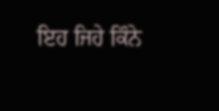ਇਹ ਜਿਹੇ ਕਿੰਨੇ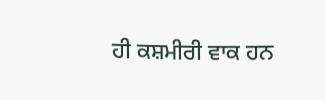ਹੀ ਕਸ਼ਮੀਰੀ ਵਾਕ ਹਨ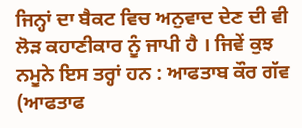ਜਿਨ੍ਹਾਂ ਦਾ ਬੈਕਟ ਵਿਚ ਅਨੁਵਾਦ ਦੇਣ ਦੀ ਵੀ ਲੋੜ ਕਹਾਣੀਕਾਰ ਨੂੰ ਜਾਪੀ ਹੈ । ਜਿਵੇਂ ਕੁਝ ਨਮੂਨੇ ਇਸ ਤਰ੍ਹਾਂ ਹਨ : ਆਫਤਾਬ ਕੌਰ ਗੱਵ (ਆਫਤਾਫ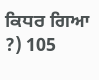ਕਿਧਰ ਗਿਆ ?) 105